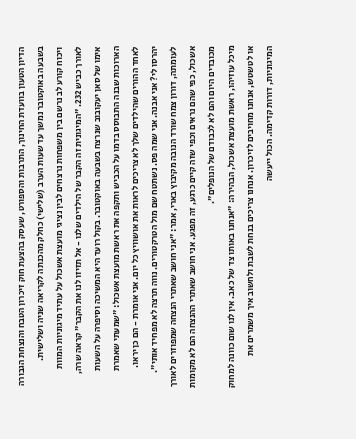הדיון הטעון בוועדת החינוך, התרבות והספורט, שעסק בהצעת חוק זיכרון הטבח והנצחת הגבורה בשבעה באוקטובר נמשך עד שעות הערב (שלישי) כחלק מהכנתה לקריאה שניה ושלישית.
ויכוח קורע לב נרשם בין משפחות נרצחים לבין נציגי מועצת אשכול על עתיד מיגוניות המוות לאורך כביש 232. "המיגונית זה הקבר של הילדים שלנו - אל תזיזו לנו את הקבר" קראה שרה, אימו של סאן יעקובוב שנרצח בשבעה באוקטובר. בקול רועד היא המשיכה וסיפרה על השעות הארוכות שבנה התבוסס בדמו על הכביש ותקפה את ראשת מועצת אשכול: "שמעתי שאמרת לאחד ההורים שהילדים שלך לא צריכים לראות את אושוויץ כל יום. אני אומרת - הם כן יראו. יהרסו לי? אני אבנה. אני שמה פס. נשתטח שם מול הטרקטורים. נווה תרצה לא מפחיד אותי".
לעומתה, דורון צמח שורד הנובה מקיבוץ בארי, אמר: "אני חושב שאתרי הנצחה שמפוזרים לאורך אשכול, כפי שהם נראים וכפי שזה קיים כרגע, זה מפגע. אני חושב שאתרי ההנצחה הם לא מקומות מכובדים היום והם לא לכבודם של הנופלים".
מיכל עוזיהו, ראשת מועצת אשכול, הבהירה: "אנחנו באותו צד של כאב. אין לנו שום כוונה למחוק או לטשטש, אנחנו מחויבים לזיכרון. אנחנו צריכים בנחת לשבת ולחשוב איך משמרים את המיגוניות, דורות קדימה. הכול ייעשה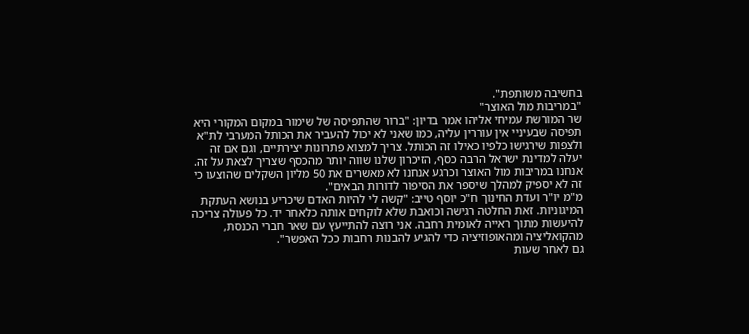בחשיבה משותפת".
"במריבות מול האוצר"
שר המורשת עמיחי אליהו אמר בדיון: "ברור שהתפיסה של שימור במקום המקורי היא תפיסה שבעיניי אין עוררין עליה, כמו שאני לא יכול להעביר את הכותל המערבי לת"א ולצפות שירגישו כלפיו כאילו זה הכותל. צריך למצוא פתרונות יצירתיים, וגם אם זה יעלה למדינת ישראל הרבה כסף, הזיכרון שלנו שווה יותר מהכסף שצריך לצאת על זה. אנחנו במריבות מול האוצר וכרגע אנחנו לא מאשרים את 50 מליון השקלים שהוצעו כי זה לא יספיק למהלך שיספר את הסיפור לדורות הבאים".
מ"מ יו"ר ועדת החינוך ח"כ יוסף טייב: "קשה לי להיות האדם שיכריע בנושא העתקת המיגוניות. זאת החלטה רגישה וכואבת שלא לוקחים אותה כלאחר יד. כל פעולה צריכה להיעשות מתוך ראייה לאומית רחבה. אני רוצה להתייעץ עם שאר חברי הכנסת, מהקואליציה ומהאופוזיציה כדי להגיע להבנות רחבות ככל האפשר".
גם לאחר שעות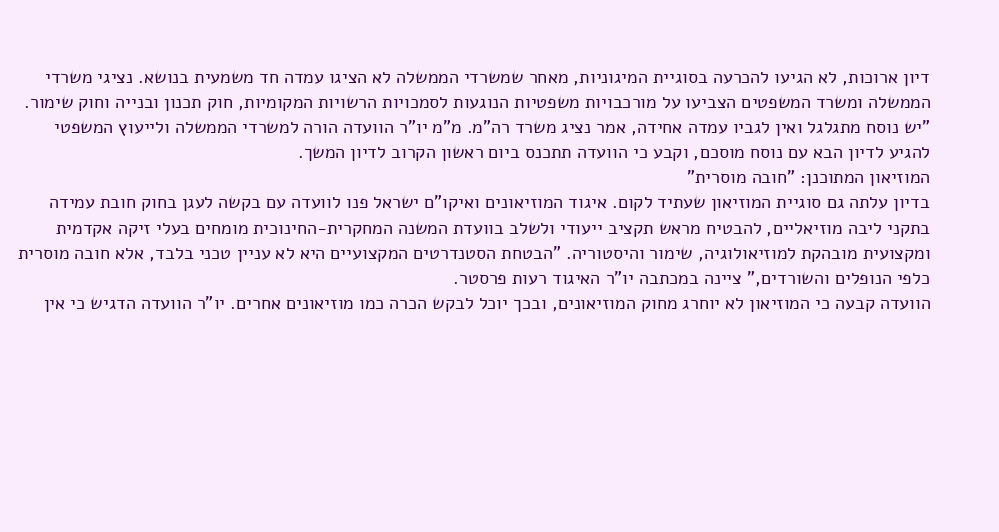דיון ארוכות, לא הגיעו להכרעה בסוגיית המיגוניות, מאחר שמשרדי הממשלה לא הציגו עמדה חד משמעית בנושא. נציגי משרדי הממשלה ומשרד המשפטים הצביעו על מורכבויות משפטיות הנוגעות לסמכויות הרשויות המקומיות, חוק תכנון ובנייה וחוק שימור. "יש נוסח מתגלגל ואין לגביו עמדה אחידה, אמר נציג משרד רה"מ. מ"מ יו"ר הוועדה הורה למשרדי הממשלה ולייעוץ המשפטי להגיע לדיון הבא עם נוסח מוסכם, וקבע כי הוועדה תתכנס ביום ראשון הקרוב לדיון המשך.
המוזיאון המתוכנן: "חובה מוסרית"
בדיון עלתה גם סוגיית המוזיאון שעתיד לקום. איגוד המוזיאונים ואיקו"ם ישראל פנו לוועדה עם בקשה לעגן בחוק חובת עמידה בתקני ליבה מוזיאליים, להבטיח מראש תקציב ייעודי ולשלב בוועדת המשנה המחקרית-החינוכית מומחים בעלי זיקה אקדמית ומקצועית מובהקת למוזיאולוגיה, שימור והיסטוריה. "הבטחת הסטנדרטים המקצועיים היא לא עניין טכני בלבד, אלא חובה מוסרית כלפי הנופלים והשורדים," ציינה במכתבה יו"ר האיגוד רעות פרסטר.
הוועדה קבעה כי המוזיאון לא יוחרג מחוק המוזיאונים, ובכך יוכל לבקש הכרה כמו מוזיאונים אחרים. יו"ר הוועדה הדגיש כי אין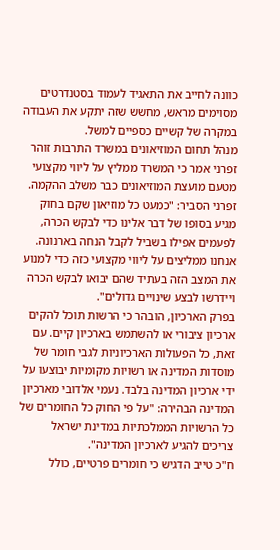כוונה לחייב את התאגיד לעמוד בסטנדרטים מסוימים מראש, מחשש שזה יתקע את העבודה במקרה של קשיים כספיים למשל.
מנהל תחום המוזיאונים במשרד התרבות זוהר זפרני אמר כי המשרד ממליץ על ליווי מקצועי מטעם מועצת המוזיאונים כבר משלב ההקמה. זפרני הסביר: "כמעט כל מוזיאון שקם בחוק מגיע בסופו של דבר אלינו כדי לבקש הכרה, לפעמים אפילו בשביל לקבל הנחה בארנונה. אנחנו ממליצים על ליווי מקצועי כזה כדי למנוע את המצב הזה בעתיד שהם יבואו לבקש הכרה ויידרשו לבצע שינויים גדולים".
בפרק הארכיון, הובהר כי הרשות תוכל להקים ארכיון ציבורי או להשתמש בארכיון קיים. עם זאת, כל הפעולות הארכיוניות לגבי חומר של מוסדות המדינה או רשויות מקומיות יבוצעו על ידי ארכיון המדינה בלבד. נעמי אלדובי מארכיון המדינה הבהירה: "על פי החוק כל החומרים של כל הרשויות הממלכתיות במדינת ישראל צריכים להגיע לארכיון המדינה".
ח"כ טייב הדגיש כי חומרים פרטיים, כולל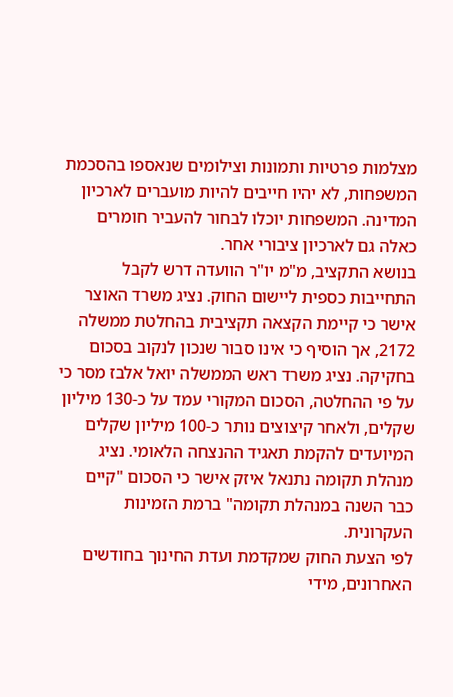מצלמות פרטיות ותמונות וצילומים שנאספו בהסכמת המשפחות, לא יהיו חייבים להיות מועברים לארכיון המדינה. המשפחות יוכלו לבחור להעביר חומרים כאלה גם לארכיון ציבורי אחר.
בנושא התקציב, מ"מ יו"ר הוועדה דרש לקבל התחייבות כספית ליישום החוק. נציג משרד האוצר אישר כי קיימת הקצאה תקציבית בהחלטת ממשלה 2172, אך הוסיף כי אינו סבור שנכון לנקוב בסכום בחקיקה. נציג משרד ראש הממשלה יואל אלבז מסר כי על פי ההחלטה, הסכום המקורי עמד על כ-130 מיליון שקלים, ולאחר קיצוצים נותר כ-100 מיליון שקלים המיועדים להקמת תאגיד ההנצחה הלאומי. נציג מנהלת תקומה נתנאל איזק אישר כי הסכום "קיים כבר השנה במנהלת תקומה" ברמת הזמינות העקרונית.
לפי הצעת החוק שמקדמת ועדת החינוך בחודשים האחרונים, מידי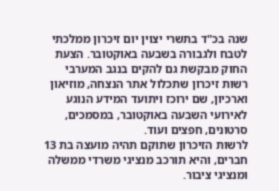שנה בכ"ד בתשרי יצוין יום זיכרון ממלכתי לטבח ולגבורה בשבעה באוקטובר. הצעת החוק מבקשת גם להקים בנגב המערבי רשות זיכרון שתכלול אתר הנצחה, מוזיאון וארכיון, שם ירוכז ויתועד המידע הנוגע לאירועי השבעה באוקטובר, במסמכים, סרטונים, חפצים ועוד.
לרשות הזיכרון שתוקם תהיה מועצה בת 13 חברים, והיא תורכב מנציגי משרדי ממשלה ומנציגי ציבור.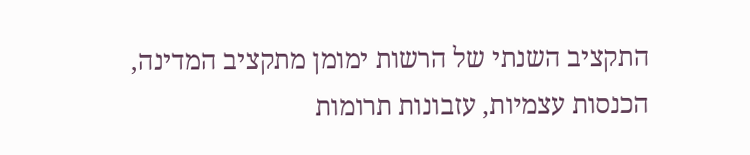התקציב השנתי של הרשות ימומן מתקציב המדינה, הכנסות עצמיות, עזבונות תרומות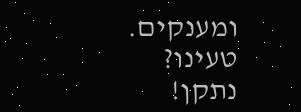ומענקים.
טעינו? נתקן!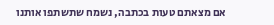אם מצאתם טעות בכתבה, נשמח שתשתפו אותנו